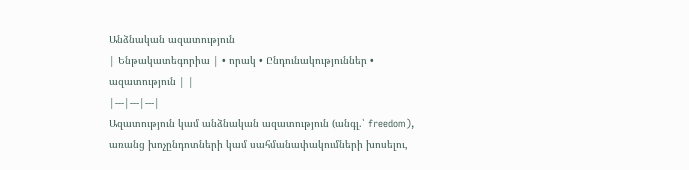Անձնական ազատություն
| Ենթակատեգորիա | • որակ • Ընդունակություններ • ազատություն | |
|---|---|---|
Ազատություն կամ անձնական ազատություն (անգլ.՝ freedom), առանց խոչընդոտների կամ սահմանափակումների խոսելու,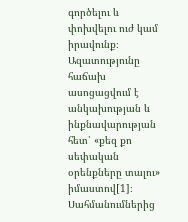գործելու և փոխվելու ուժ կամ իրավունք։ Ազատությունը հաճախ ասոցացվում է անկախության և ինքնավարության հետ՝ «քեզ քո սեփական օրենքները տալու» իմաստով[1]։
Սահմանումներից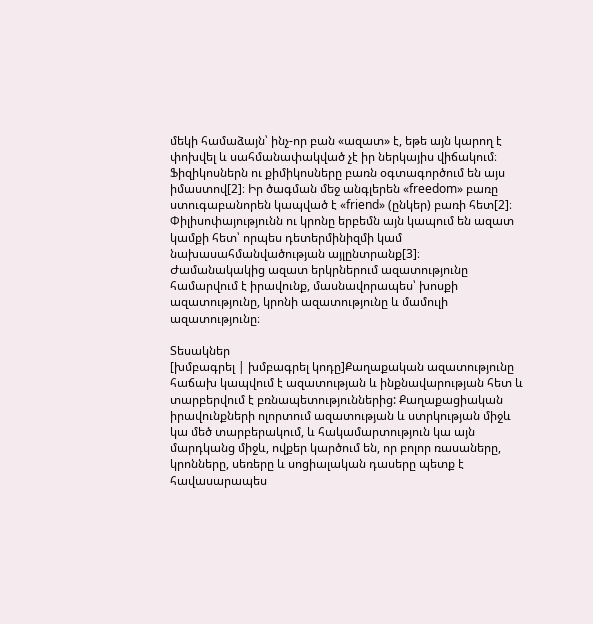մեկի համաձայն՝ ինչ-որ բան «ազատ» է, եթե այն կարող է փոխվել և սահմանափակված չէ իր ներկայիս վիճակում։ Ֆիզիկոսներն ու քիմիկոսները բառն օգտագործում են այս իմաստով[2]։ Իր ծագման մեջ անգլերեն «freedom» բառը ստուգաբանորեն կապված է «friend» (ընկեր) բառի հետ[2]։ Փիլիսոփայությունն ու կրոնը երբեմն այն կապում են ազատ կամքի հետ՝ որպես դետերմինիզմի կամ նախասահմանվածության այլընտրանք[3]։
Ժամանակակից ազատ երկրներում ազատությունը համարվում է իրավունք, մասնավորապես՝ խոսքի ազատությունը, կրոնի ազատությունը և մամուլի ազատությունը։

Տեսակներ
[խմբագրել | խմբագրել կոդը]Քաղաքական ազատությունը հաճախ կապվում է ազատության և ինքնավարության հետ և տարբերվում է բռնապետություններից: Քաղաքացիական իրավունքների ոլորտում ազատության և ստրկության միջև կա մեծ տարբերակում, և հակամարտություն կա այն մարդկանց միջև, ովքեր կարծում են, որ բոլոր ռասաները, կրոնները, սեռերը և սոցիալական դասերը պետք է հավասարապես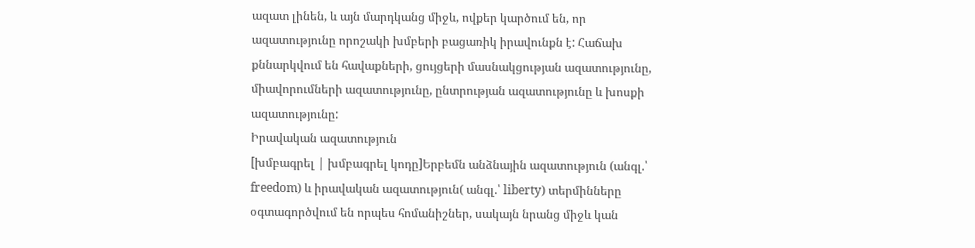ազատ լինեն, և այն մարդկանց միջև, ովքեր կարծում են, որ ազատությունը որոշակի խմբերի բացառիկ իրավունքն է: Հաճախ քննարկվում են հավաքների, ցույցերի մասնակցության ազատությունը, միավորումների ազատությունը, ընտրության ազատությունը և խոսքի ազատությունը:
Իրավական ազատություն
[խմբագրել | խմբագրել կոդը]Երբեմն անձնային ազատություն (անգլ.՝ freedom) և իրավական ազատություն( անգլ.՝ liberty) տերմինները օգտագործվում են որպես հոմանիշներ, սակայն նրանց միջև կան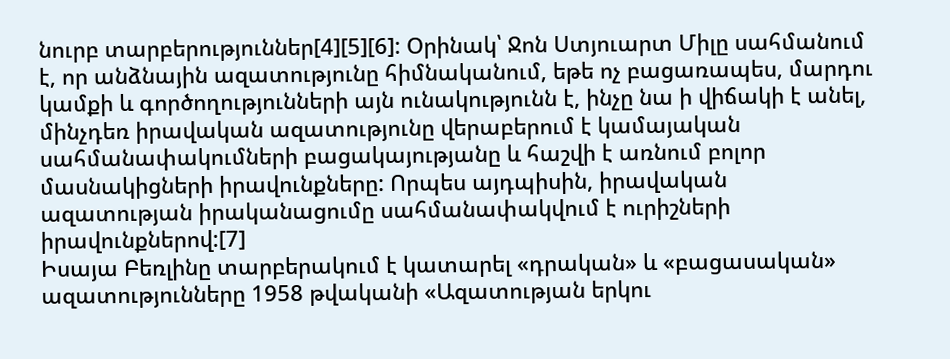նուրբ տարբերություններ[4][5][6]: Օրինակ՝ Ջոն Ստյուարտ Միլը սահմանում է, որ անձնային ազատությունը հիմնականում, եթե ոչ բացառապես, մարդու կամքի և գործողությունների այն ունակությունն է, ինչը նա ի վիճակի է անել, մինչդեռ իրավական ազատությունը վերաբերում է կամայական սահմանափակումների բացակայությանը և հաշվի է առնում բոլոր մասնակիցների իրավունքները: Որպես այդպիսին, իրավական ազատության իրականացումը սահմանափակվում է ուրիշների իրավունքներով:[7]
Իսայա Բեռլինը տարբերակում է կատարել «դրական» և «բացասական» ազատությունները 1958 թվականի «Ազատության երկու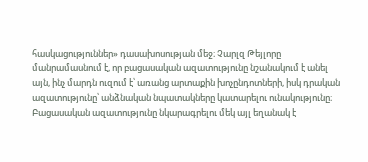հասկացություններ» դասախոսության մեջ։ Չարլզ Թեյլորը մանրամասնում է, որ բացասական ազատությունը նշանակում է անել այն, ինչ մարդն ուզում է՝ առանց արտաքին խոչընդոտների, իսկ դրական ազատությունը՝ անձնական նպատակները կատարելու ունակությունը։ Բացասական ազատությունը նկարագրելու մեկ այլ եղանակ է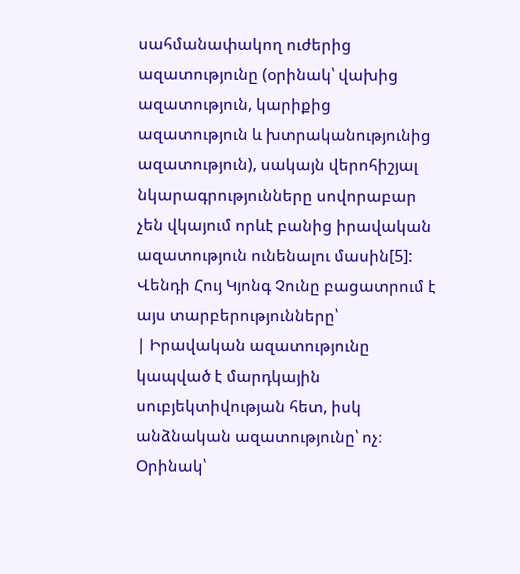սահմանափակող ուժերից ազատությունը (օրինակ՝ վախից ազատություն, կարիքից ազատություն և խտրականությունից ազատություն), սակայն վերոհիշյալ նկարագրությունները սովորաբար չեն վկայում որևէ բանից իրավական ազատություն ունենալու մասին[5]:
Վենդի Հույ Կյոնգ Չունը բացատրում է այս տարբերությունները՝
| Իրավական ազատությունը կապված է մարդկային սուբյեկտիվության հետ, իսկ անձնական ազատությունը՝ ոչ։ Օրինակ՝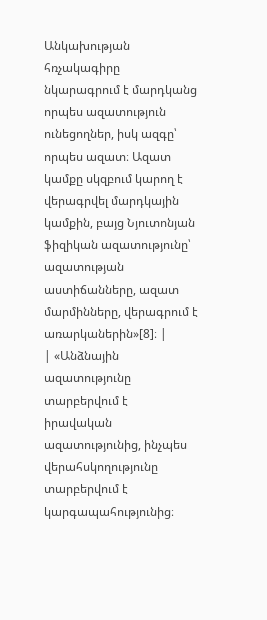Անկախության հռչակագիրը նկարագրում է մարդկանց որպես ազատություն ունեցողներ, իսկ ազգը՝ որպես ազատ։ Ազատ կամքը սկզբում կարող է վերագրվել մարդկային կամքին, բայց Նյուտոնյան ֆիզիկան ազատությունը՝ ազատության աստիճանները, ազատ մարմինները, վերագրում է առարկաներին»[8]։ |
| «Անձնային ազատությունը տարբերվում է իրավական ազատությունից, ինչպես վերահսկողությունը տարբերվում է կարգապահությունից։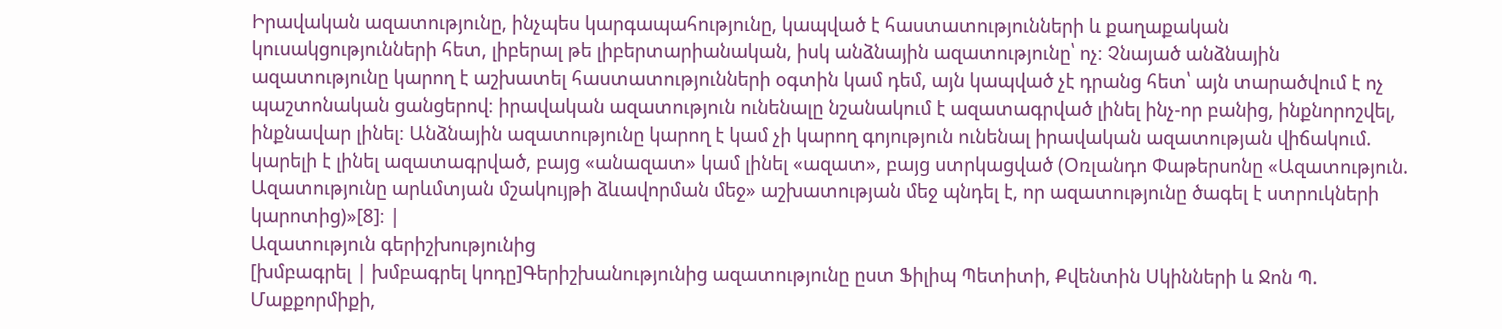Իրավական ազատությունը, ինչպես կարգապահությունը, կապված է հաստատությունների և քաղաքական կուսակցությունների հետ, լիբերալ թե լիբերտարիանական, իսկ անձնային ազատությունը՝ ոչ։ Չնայած անձնային ազատությունը կարող է աշխատել հաստատությունների օգտին կամ դեմ, այն կապված չէ դրանց հետ՝ այն տարածվում է ոչ պաշտոնական ցանցերով։ իրավական ազատություն ունենալը նշանակում է ազատագրված լինել ինչ-որ բանից, ինքնորոշվել, ինքնավար լինել։ Անձնային ազատությունը կարող է կամ չի կարող գոյություն ունենալ իրավական ազատության վիճակում. կարելի է լինել ազատագրված, բայց «անազատ» կամ լինել «ազատ», բայց ստրկացված (Օռլանդո Փաթերսոնը «Ազատություն. Ազատությունը արևմտյան մշակույթի ձևավորման մեջ» աշխատության մեջ պնդել է, որ ազատությունը ծագել է ստրուկների կարոտից)»[8]։ |
Ազատություն գերիշխությունից
[խմբագրել | խմբագրել կոդը]Գերիշխանությունից ազատությունը ըստ Ֆիլիպ Պետիտի, Քվենտին Սկինների և Ջոն Պ. Մաքքորմիքի,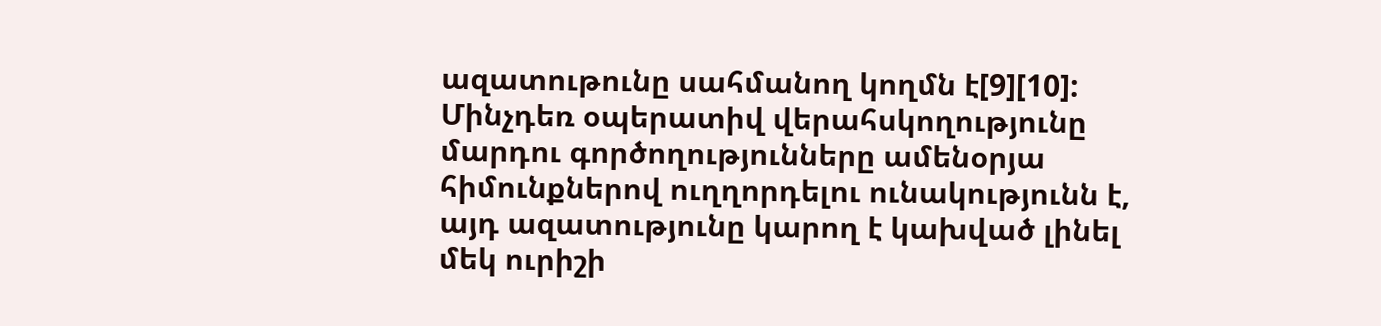ազատութունը սահմանող կողմն է[9][10]: Մինչդեռ օպերատիվ վերահսկողությունը մարդու գործողությունները ամենօրյա հիմունքներով ուղղորդելու ունակությունն է, այդ ազատությունը կարող է կախված լինել մեկ ուրիշի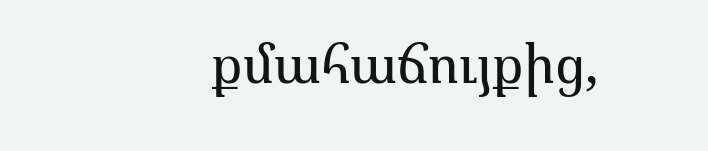քմահաճույքից,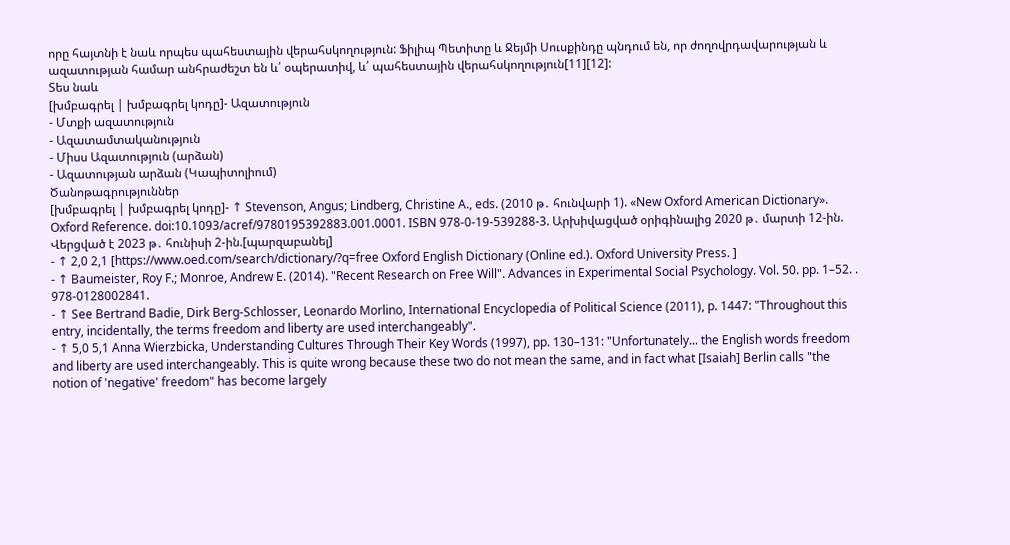որը հայտնի է նաև որպես պահեստային վերահսկողություն: Ֆիլիպ Պետիտը և Ջեյմի Սուսքինդը պնդում են, որ ժողովրդավարության և ազատության համար անհրաժեշտ են և՛ օպերատիվ, և՛ պահեստային վերահսկողություն[11][12]:
Տես նաև
[խմբագրել | խմբագրել կոդը]- Ազատություն
- Մտքի ազատություն
- Ազատամտականություն
- Միսս Ազատություն (արձան)
- Ազատության արձան (Կապիտոլիում)
Ծանոթագրություններ
[խմբագրել | խմբագրել կոդը]- ↑ Stevenson, Angus; Lindberg, Christine A., eds. (2010 թ․ հունվարի 1). «New Oxford American Dictionary». Oxford Reference. doi:10.1093/acref/9780195392883.001.0001. ISBN 978-0-19-539288-3. Արխիվացված օրիգինալից 2020 թ․ մարտի 12-ին. Վերցված է 2023 թ․ հունիսի 2-ին.[պարզաբանել]
- ↑ 2,0 2,1 [https://www.oed.com/search/dictionary/?q=free Oxford English Dictionary (Online ed.). Oxford University Press. ]
- ↑ Baumeister, Roy F.; Monroe, Andrew E. (2014). "Recent Research on Free Will". Advances in Experimental Social Psychology. Vol. 50. pp. 1–52. . 978-0128002841.
- ↑ See Bertrand Badie, Dirk Berg-Schlosser, Leonardo Morlino, International Encyclopedia of Political Science (2011), p. 1447: "Throughout this entry, incidentally, the terms freedom and liberty are used interchangeably".
- ↑ 5,0 5,1 Anna Wierzbicka, Understanding Cultures Through Their Key Words (1997), pp. 130–131: "Unfortunately... the English words freedom and liberty are used interchangeably. This is quite wrong because these two do not mean the same, and in fact what [Isaiah] Berlin calls "the notion of 'negative' freedom" has become largely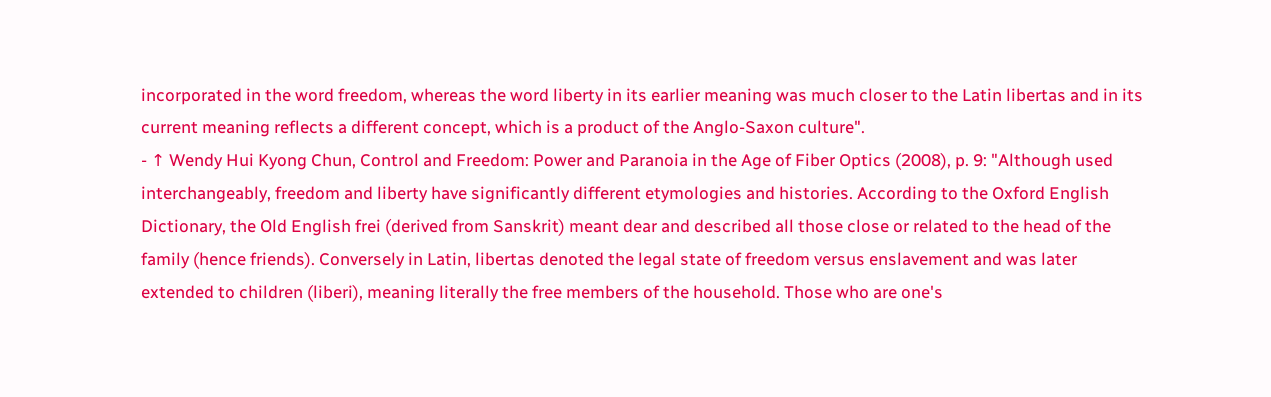incorporated in the word freedom, whereas the word liberty in its earlier meaning was much closer to the Latin libertas and in its current meaning reflects a different concept, which is a product of the Anglo-Saxon culture".
- ↑ Wendy Hui Kyong Chun, Control and Freedom: Power and Paranoia in the Age of Fiber Optics (2008), p. 9: "Although used interchangeably, freedom and liberty have significantly different etymologies and histories. According to the Oxford English Dictionary, the Old English frei (derived from Sanskrit) meant dear and described all those close or related to the head of the family (hence friends). Conversely in Latin, libertas denoted the legal state of freedom versus enslavement and was later extended to children (liberi), meaning literally the free members of the household. Those who are one's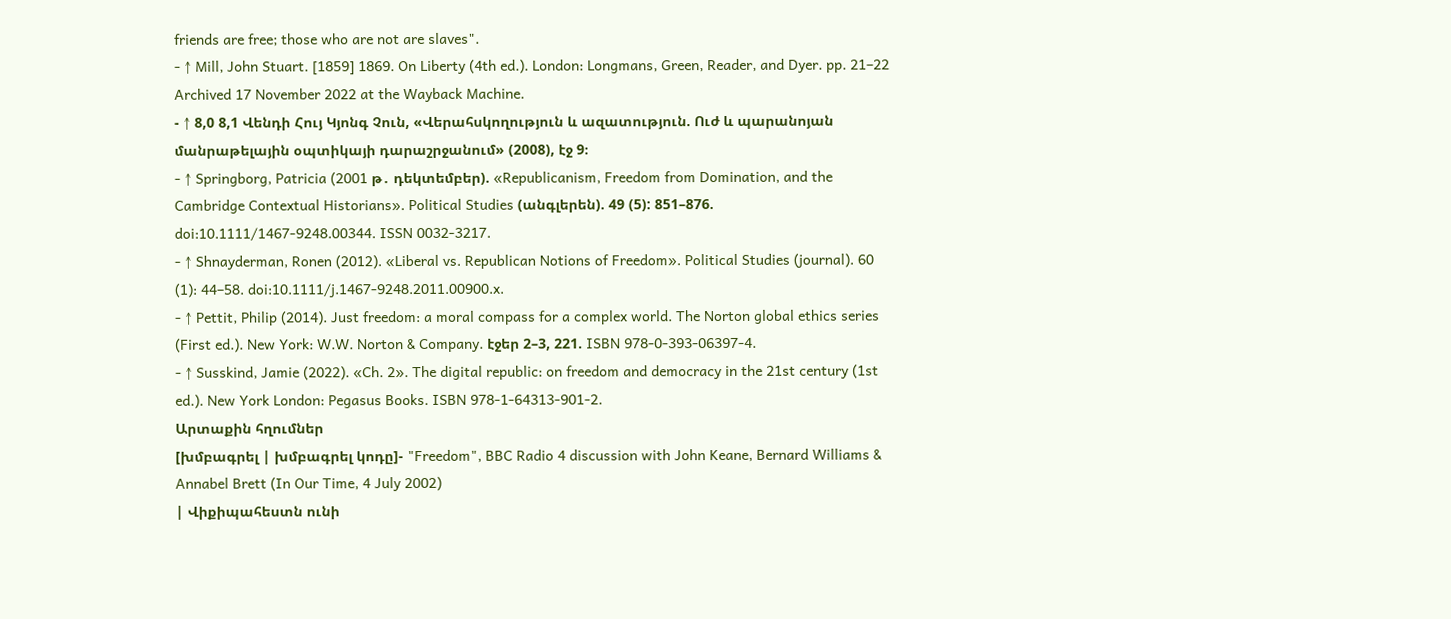friends are free; those who are not are slaves".
- ↑ Mill, John Stuart. [1859] 1869. On Liberty (4th ed.). London: Longmans, Green, Reader, and Dyer. pp. 21–22 Archived 17 November 2022 at the Wayback Machine.
- ↑ 8,0 8,1 Վենդի Հույ Կյոնգ Չուն, «Վերահսկողություն և ազատություն. Ուժ և պարանոյան մանրաթելային օպտիկայի դարաշրջանում» (2008), էջ 9։
- ↑ Springborg, Patricia (2001 թ․ դեկտեմբեր). «Republicanism, Freedom from Domination, and the Cambridge Contextual Historians». Political Studies (անգլերեն). 49 (5): 851–876. doi:10.1111/1467-9248.00344. ISSN 0032-3217.
- ↑ Shnayderman, Ronen (2012). «Liberal vs. Republican Notions of Freedom». Political Studies (journal). 60 (1): 44–58. doi:10.1111/j.1467-9248.2011.00900.x.
- ↑ Pettit, Philip (2014). Just freedom: a moral compass for a complex world. The Norton global ethics series (First ed.). New York: W.W. Norton & Company. էջեր 2–3, 221. ISBN 978-0-393-06397-4.
- ↑ Susskind, Jamie (2022). «Ch. 2». The digital republic: on freedom and democracy in the 21st century (1st ed.). New York London: Pegasus Books. ISBN 978-1-64313-901-2.
Արտաքին հղումներ
[խմբագրել | խմբագրել կոդը]- "Freedom", BBC Radio 4 discussion with John Keane, Bernard Williams & Annabel Brett (In Our Time, 4 July 2002)
| Վիքիպահեստն ունի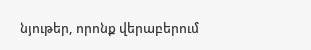նյութեր, որոնք վերաբերում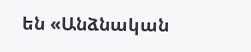են «Անձնական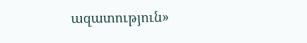ազատություն»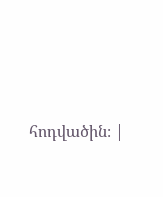հոդվածին։ |